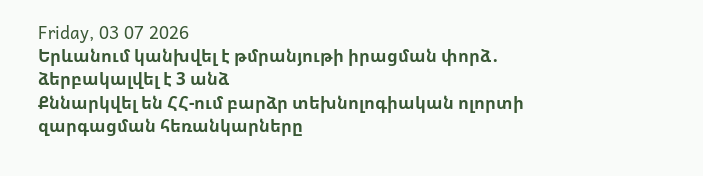Friday, 03 07 2026
Երևանում կանխվել է թմրանյութի իրացման փորձ․ ձերբակալվել է 3 անձ
Քննարկվել են ՀՀ-ում բարձր տեխնոլոգիական ոլորտի զարգացման հեռանկարները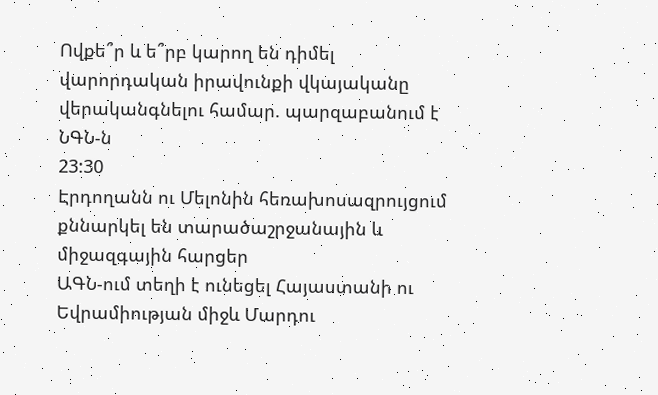Ովքե՞ր և ե՞րբ կարող են դիմել վարորդական իրավունքի վկայականը վերականգնելու համար. պարզաբանում է ՆԳՆ-ն
23:30
Էրդողանն ու Մելոնին հեռախոսազրույցում քննարկել են տարածաշրջանային և միջազգային հարցեր
ԱԳՆ-ում տեղի է ունեցել Հայաստանի ու Եվրամիության միջև Մարդու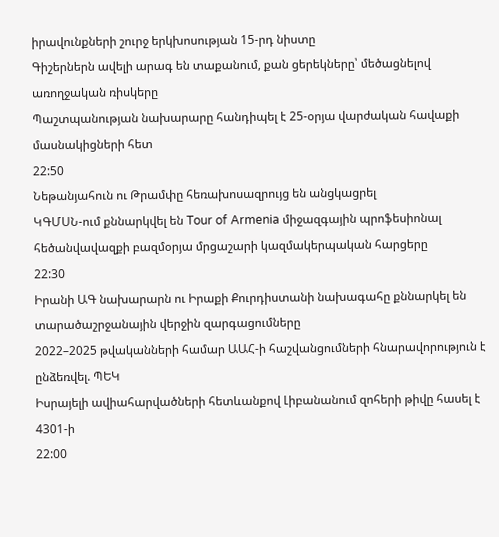իրավունքների շուրջ երկխոսության 15-րդ նիստը
Գիշերներն ավելի արագ են տաքանում, քան ցերեկները՝ մեծացնելով առողջական ռիսկերը
Պաշտպանության նախարարը հանդիպել է 25-օրյա վարժական հավաքի մասնակիցների հետ
22:50
Նեթանյահուն ու Թրամփը հեռախոսազրույց են անցկացրել
ԿԳՄՍՆ-ում քննարկվել են Tour of Armenia միջազգային պրոֆեսիոնալ հեծանվավազքի բազմօրյա մրցաշարի կազմակերպական հարցերը
22:30
Իրանի ԱԳ նախարարն ու Իրաքի Քուրդիստանի նախագահը քննարկել են տարածաշրջանային վերջին զարգացումները
2022–2025 թվականների համար ԱԱՀ-ի հաշվանցումների հնարավորություն է ընձեռվել. ՊԵԿ
Իսրայելի ավիահարվածների հետևանքով Լիբանանում զոհերի թիվը հասել է 4301-ի
22:00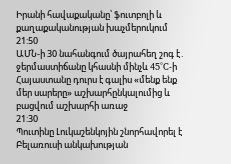Իրանի հավաքականը՝ ֆուտբոլի և քաղաքականության խաչմերուկում
21:50
ԱՄՆ-ի 30 նահանգում ծայրահեղ շոգ է․ ջերմաստիճանը կհասնի մինչև 45°C-ի
Հայաստանը դուրս է գալիս «մենք ենք մեր սարերը» աշխարհընկալումից և բացվում աշխարհի առաջ
21:30
Պուտինը Լուկաշենկոյին շնորհավորել է Բելառուսի անկախության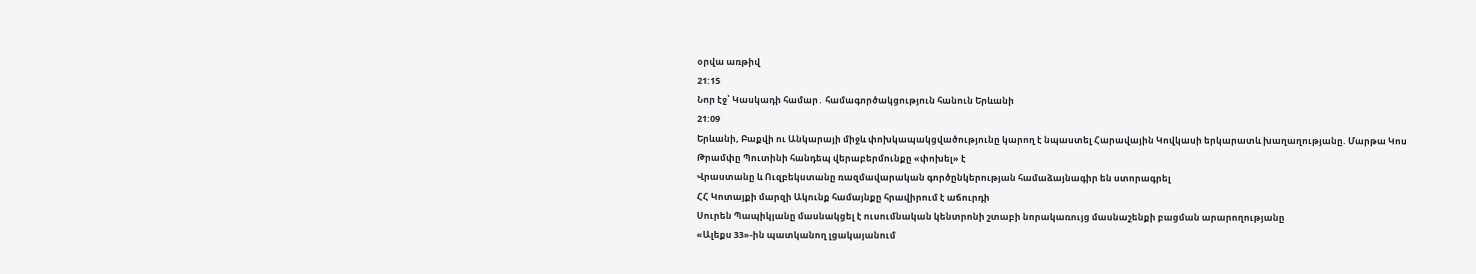օրվա առթիվ
21:15
Նոր էջ՝ Կասկադի համար․ համագործակցություն հանուն Երևանի
21:09
Երևանի, Բաքվի ու Անկարայի միջև փոխկապակցվածությունը կարող է նպաստել Հարավային Կովկասի երկարատև խաղաղությանը. Մարթա Կոս
Թրամփը Պուտինի հանդեպ վերաբերմունքը «փոխել» է
Վրաստանը և Ուզբեկստանը ռազմավարական գործընկերության համաձայնագիր են ստորագրել
ՀՀ Կոտայքի մարզի Ակունք համայնքը հրավիրում է աճուրդի
Սուրեն Պապիկյանը մասնակցել է ուսումնական կենտրոնի շտաբի նորակառույց մասնաշենքի բացման արարողությանը
«Ալեքս 33»-ին պատկանող լցակայանում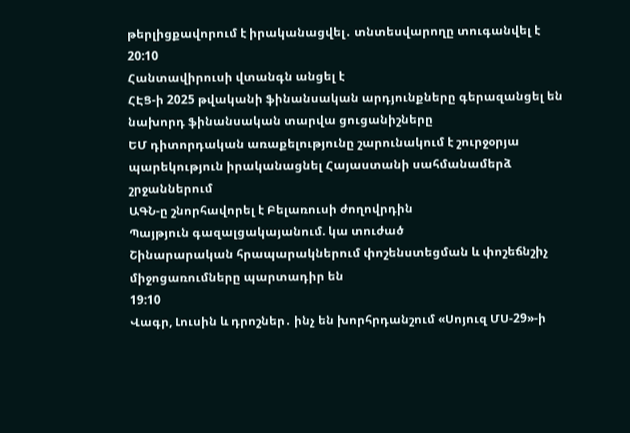թերլիցքավորում է իրականացվել․ տնտեսվարողը տուգանվել է
20:10
Հանտավիրուսի վտանգն անցել է
ՀԷՑ-ի 2025 թվականի ֆինանսական արդյունքները գերազանցել են նախորդ ֆինանսական տարվա ցուցանիշները
ԵՄ դիտորդական առաքելությունը շարունակում է շուրջօրյա պարեկություն իրականացնել Հայաստանի սահմանամերձ շրջաններում
ԱԳՆ-ը շնորհավորել է Բելառուսի ժողովրդին
Պայթյուն գազալցակայանում. կա տուժած
Շինարարական հրապարակներում փոշենստեցման և փոշեճնշիչ միջոցառումները պարտադիր են
19:10
Վագր, Լուսին և դրոշներ․ ինչ են խորհրդանշում «Սոյուզ ՄՍ-29»-ի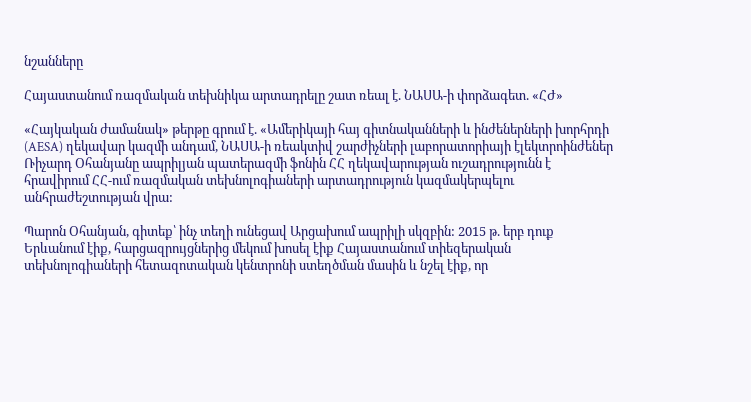նշանները

Հայաստանում ռազմական տեխնիկա արտադրելը շատ ռեալ է. ՆԱՍԱ-ի փորձագետ. «ՀԺ»

«Հայկական ժամանակ» թերթը գրում է. «Ամերիկայի հայ գիտնականների և ինժեներների խորհրդի (AESA) ղեկավար կազմի անդամ, ՆԱՍԱ-ի ռեակտիվ շարժիչների լաբորատորիայի էլեկտրոինժեներ Ռիչարդ Օհանյանը ապրիլյան պատերազմի ֆոնին ՀՀ ղեկավարության ուշադրությունն է հրավիրում ՀՀ-ում ռազմական տեխնոլոգիաների արտադրություն կազմակերպելու անհրաժեշտության վրա:

Պարոն Օհանյան, գիտեք՝ ինչ տեղի ունեցավ Արցախում ապրիլի սկզբին: 2015 թ. երբ դուք Երևանում էիք, հարցազրույցներից մեկում խոսել էիք Հայաստանում տիեզերական տեխնոլոգիաների հետազոտական կենտրոնի ստեղծման մասին և նշել էիք, որ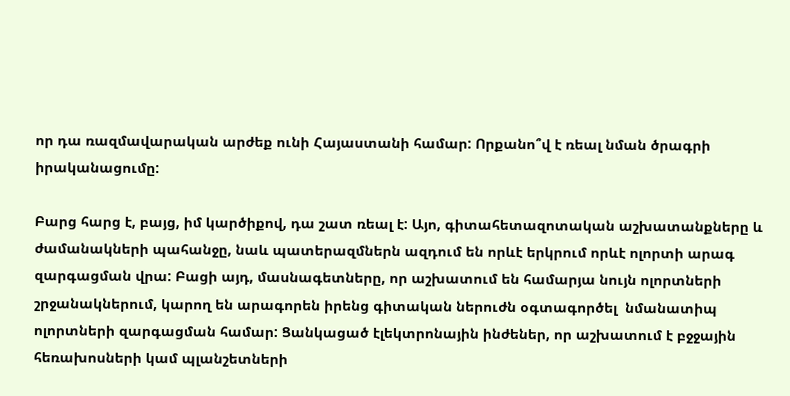որ դա ռազմավարական արժեք ունի Հայաստանի համար: Որքանո՞վ է ռեալ նման ծրագրի իրականացումը:

Բարց հարց է, բայց, իմ կարծիքով, դա շատ ռեալ է: Այո, գիտահետազոտական աշխատանքները և ժամանակների պահանջը, նաև պատերազմներն ազդում են որևէ երկրում որևէ ոլորտի արագ զարգացման վրա: Բացի այդ, մասնագետները, որ աշխատում են համարյա նույն ոլորտների շրջանակներում, կարող են արագորեն իրենց գիտական ներուժն օգտագործել  նմանատիպ ոլորտների զարգացման համար: Ցանկացած էլեկտրոնային ինժեներ, որ աշխատում է բջջային հեռախոսների կամ պլանշետների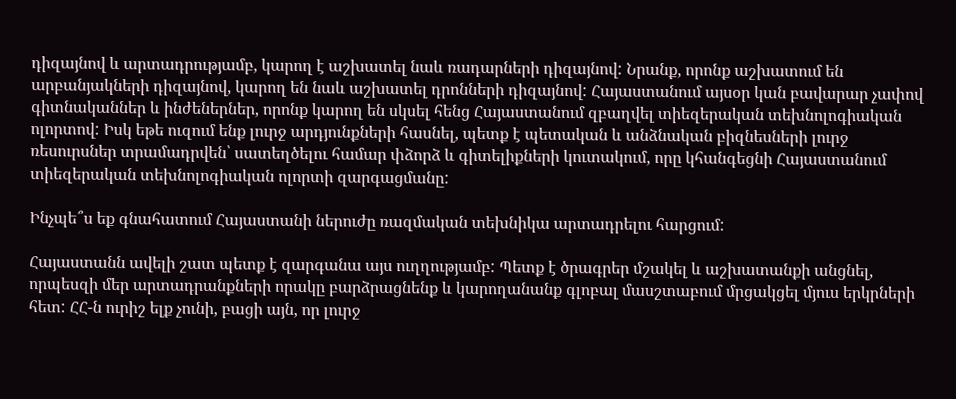դիզայնով և արտադրությամբ, կարող է աշխատել նաև ռադարների դիզայնով: Նրանք, որոնք աշխատում են արբանյակների դիզայնով, կարող են նաև աշխատել դրոնների դիզայնով: Հայաստանում այսօր կան բավարար չափով գիտնականներ և ինժեներներ, որոնք կարող են սկսել հենց Հայաստանում զբաղվել տիեզերական տեխնոլոգիական ոլորտով: Իսկ եթե ուզում ենք լուրջ արդյունքների հասնել, պետք է պետական և անձնական բիզնեսների լուրջ ռեսուրսներ տրամադրվեն՝ սատեղծելու համար փձորձ և գիտելիքների կուտակում, որը կհանգեցնի Հայաստանում տիեզերական տեխնոլոգիական ոլորտի զարգացմանը:

Ինչպե՞ս եք գնահատում Հայաստանի ներուժը ռազմական տեխնիկա արտադրելու հարցում:

Հայաստանն ավելի շատ պետք է զարգանա այս ուղղությամբ: Պետք է ծրագրեր մշակել և աշխատանքի անցնել, որպեսզի մեր արտադրանքների որակը բարձրացնենք և կարողանանք գլոբալ մասշտաբում մրցակցել մյուս երկրների հետ: ՀՀ-ն ուրիշ ելք չունի, բացի այն, որ լուրջ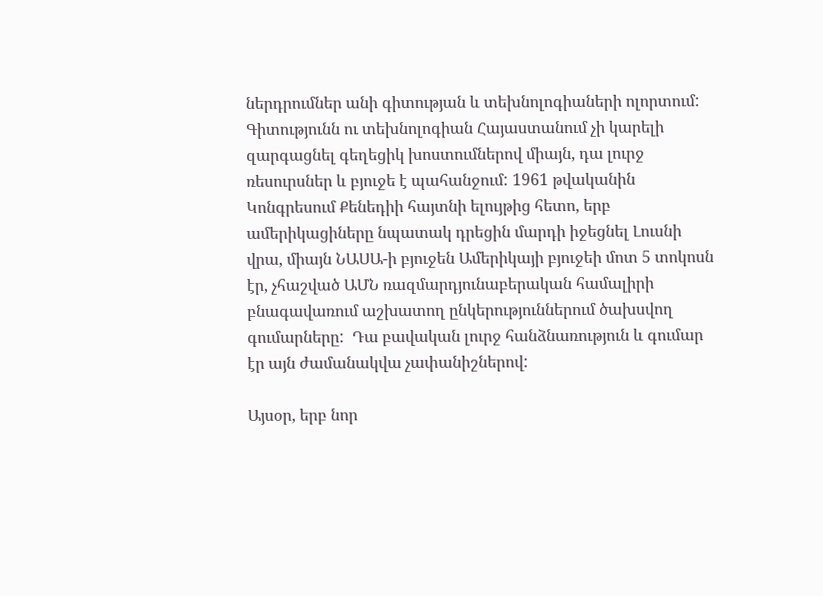ներդրումներ անի գիտության և տեխնոլոգիաների ոլորտում: Գիտությունն ու տեխնոլոգիան Հայաստանում չի կարելի զարգացնել գեղեցիկ խոստումներով միայն, դա լուրջ ռեսուրսներ և բյուջե է պահանջում: 1961 թվականին Կոնգրեսում Քենեդիի հայտնի ելույթից հետո, երբ ամերիկացիները նպատակ դրեցին մարդի իջեցնել Լուսնի վրա, միայն ՆԱՍԱ-ի բյուջեն Ամերիկայի բյուջեի մոտ 5 տոկոսն էր, չհաշված ԱՄՆ ռազմարդյունաբերական համալիրի բնագավառում աշխատող ընկերություններում ծախսվող գումարները:  Դա բավական լուրջ հանձնառություն և գումար էր այն ժամանակվա չափանիշներով:

Այսօր, երբ նոր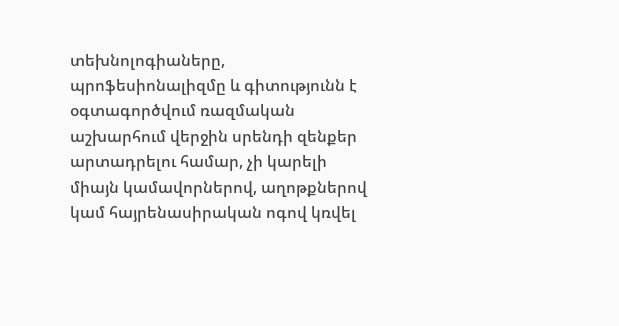տեխնոլոգիաները, պրոֆեսիոնալիզմը և գիտությունն է օգտագործվում ռազմական աշխարհում վերջին սրենդի զենքեր արտադրելու համար, չի կարելի միայն կամավորներով, աղոթքներով կամ հայրենասիրական ոգով կռվել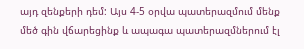այդ զենքերի դեմ: Այս 4-5 օրվա պատերազմում մենք մեծ գին վճարեցինք և ապագա պատերազմներում էլ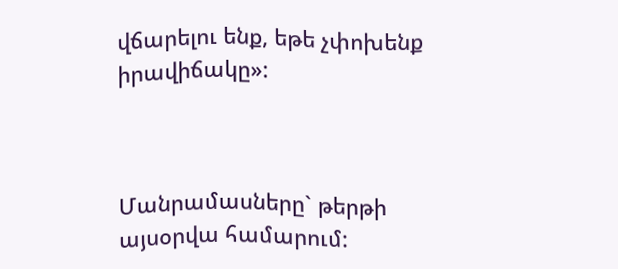վճարելու ենք, եթե չփոխենք իրավիճակը»:



Մանրամասները` թերթի այսօրվա համարում: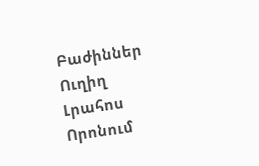Բաժիններ
Ուղիղ
Լրահոս
Որոնում